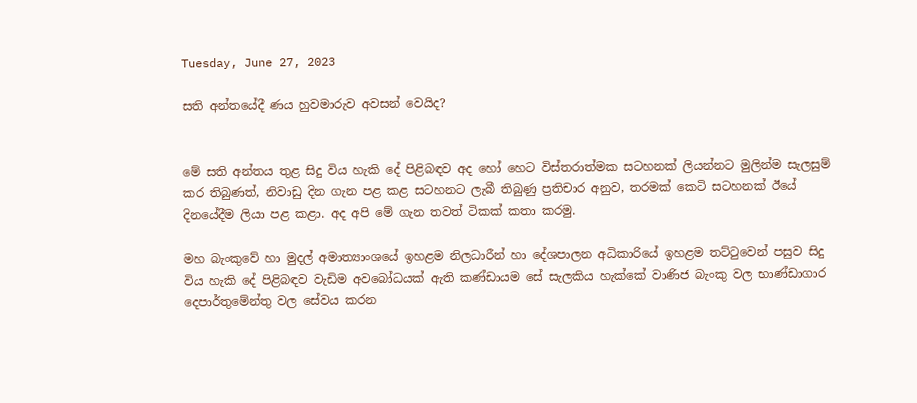Tuesday, June 27, 2023

සති අන්තයේදී ණය හුවමාරුව අවසන් වෙයිද?


මේ සති අන්තය තුළ සිදු විය හැකි දේ පිළිබඳව අද හෝ හෙට විස්තරාත්මක සටහනක් ලියන්නට මුලින්ම සැලසුම් කර තිබුණත්, නිවාඩු දින ගැන පළ කළ සටහනට ලැබී තිබුණු ප්‍රතිචාර අනුව, තරමක් කෙටි සටහනක් ඊයේ දිනයේදීම ලියා පළ කළා. අද අපි මේ ගැන තවත් ටිකක් කතා කරමු.

මහ බැංකුවේ හා මුදල් අමාත්‍යාංශයේ ඉහළම නිලධාරීන් හා දේශපාලන අධිකාරියේ ඉහළම තට්ටුවෙන් පසුව සිදු විය හැකි දේ පිළිබඳව වැඩිම අවබෝධයක් ඇති කණ්ඩායම සේ සැලකිය හැක්කේ වාණිජ බැංකු වල භාණ්ඩාගාර දෙපාර්තුමේන්තු වල සේවය කරන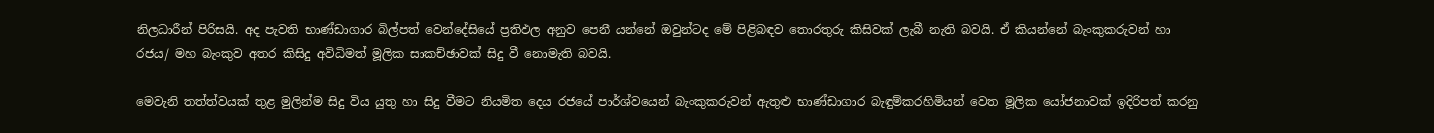නිලධාරීන් පිරිසයි. අද පැවති භාණ්ඩාගාර බිල්පත් වෙන්දේසියේ ප්‍රතිඵල අනුව පෙනී යන්නේ ඔවුන්ටද මේ පිළිබඳව තොරතුරු කිසිවක් ලැබී නැති බවයි. ඒ කියන්නේ බැංකුකරුවන් හා රජය/ මහ බැංකුව අතර කිසිදු අවිධිමත් මූලික සාකච්ඡාවක් සිදු වී නොමැති බවයි.

මෙවැනි තත්ත්වයක් තුළ මුලින්ම සිදු විය යුතු හා සිදු වීමට නියමිත දෙය රජයේ පාර්ශ්වයෙන් බැංකුකරුවන් ඇතුළු භාණ්ඩාගාර බැඳුම්කරහිමියන් වෙත මූලික යෝජනාවක් ඉදිරිපත් කරනු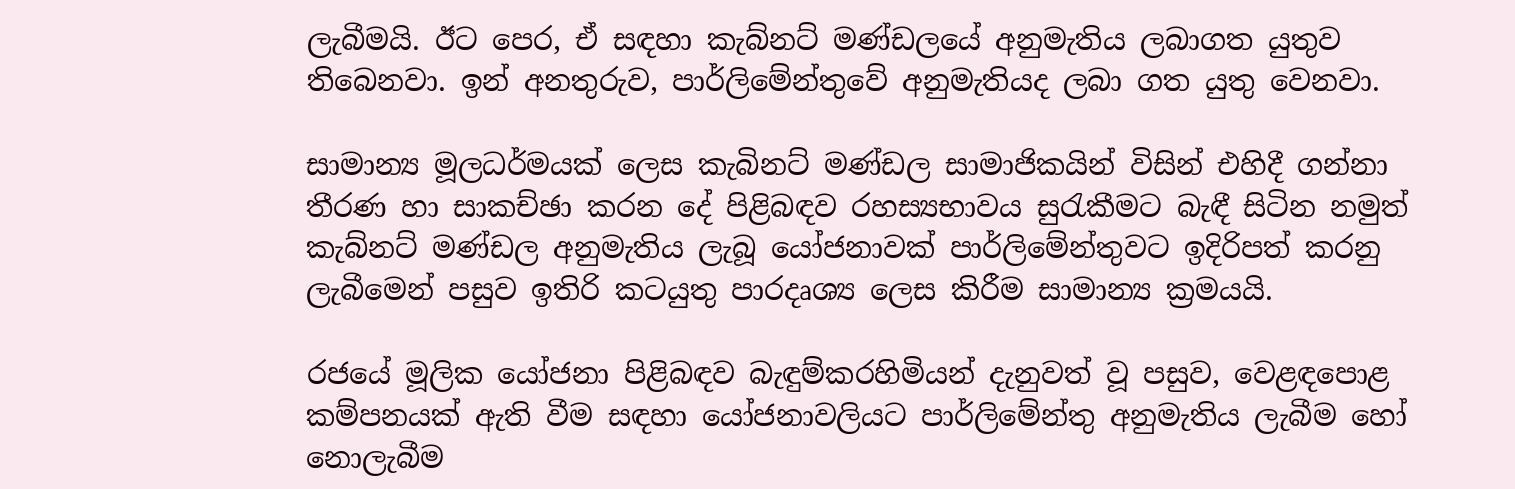ලැබීමයි. ඊට පෙර, ඒ සඳහා කැබ්නට් මණ්ඩලයේ අනුමැතිය ලබාගත යුතුව තිබෙනවා. ඉන් අනතුරුව, පාර්ලිමේන්තුවේ අනුමැතියද ලබා ගත යුතු වෙනවා.

සාමාන්‍ය මූලධර්මයක් ලෙස කැබිනට් මණ්ඩල සාමාජිකයින් විසින් එහිදී ගන්නා තීරණ හා සාකච්ඡා කරන දේ පිළිබඳව රහස්‍යභාවය සුරැකීමට බැඳී සිටින නමුත් කැබ්නට් මණ්ඩල අනුමැතිය ලැබූ යෝජනාවක් පාර්ලිමේන්තුවට ඉදිරිපත් කරනු ලැබීමෙන් පසුව ඉතිරි කටයුතු පාරදෘශ්‍ය ලෙස කිරීම සාමාන්‍ය ක්‍රමයයි.

රජයේ මූලික යෝජනා පිළිබඳව බැඳුම්කරහිමියන් දැනුවත් වූ පසුව, වෙළඳපොළ කම්පනයක් ඇති වීම සඳහා යෝජනාවලියට පාර්ලිමේන්තු අනුමැතිය ලැබීම හෝ නොලැබීම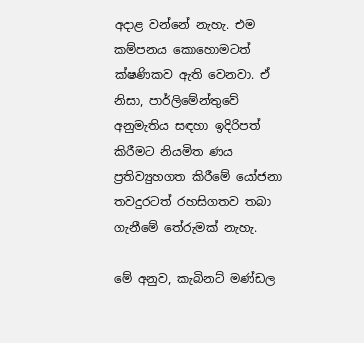අදාළ වන්නේ නැහැ. එම කම්පනය කොහොමටත් ක්ෂණිකව ඇති වෙනවා. ඒ නිසා, පාර්ලිමේන්තුවේ අනුමැතිය සඳහා ඉදිරිපත් කිරීමට නියමිත ණය ප්‍රතිව්‍යුහගත කිරීමේ යෝජනා තවදුරටත් රහසිගතව තබා ගැනීමේ තේරුමක් නැහැ.

මේ අනුව, කැබිනට් මණ්ඩල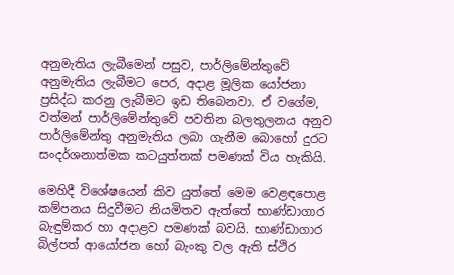අනුමැතිය ලැබීමෙන් පසුව, පාර්ලිමේන්තුවේ අනුමැතිය ලැබීමට පෙර, අදාළ මූලික යෝජනා ප්‍රසිද්ධ කරනු ලැබීමට ඉඩ තිබෙනවා. ඒ වගේම, වත්මන් පාර්ලිමේන්තුවේ පවතින බලතුලනය අනුව පාර්ලිමේන්තු අනුමැතිය ලබා ගැනීම බොහෝ දුරට සංදර්ශනාත්මක කටයුත්තක් පමණක් විය හැකියි.

මෙහිදී විශේෂයෙන් කිව යුත්තේ මෙම වෙළඳපොළ කම්පනය සිදුවීමට නියමිතව ඇත්තේ භාණ්ඩාගාර බැඳුම්කර හා අදාළව පමණක් බවයි. භාණ්ඩාගාර බිල්පත් ආයෝජන හෝ බැංකු වල ඇති ස්ථිර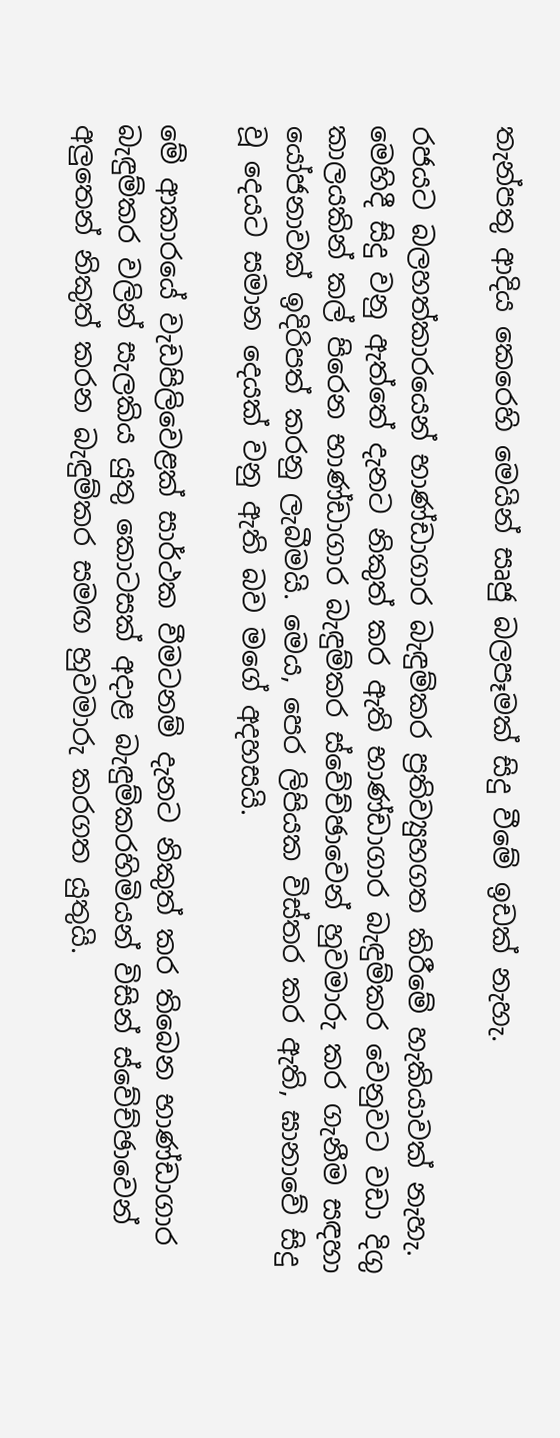තැන්පතු ආදිය කෙරෙහි මෙයින් සෘජු බලපෑමක් සිදු වීමේ ඉඩක් නැහැ.

රජයට බලහත්කාරයෙන් භාණ්ඩාගාර බැඳුම්කර ප්‍රතිව්‍යුහගත කිරීමේ හැකියාවක් නැහැ. මෙහිදී සිදු වනු ඇත්තේ දැනට නිකුත් කර ඇති භාණ්ඩාගාර බැඳුම්කර වෙනුවට වඩා දිගු කාලයකින් කල් පිරෙන භාණ්ඩාගාර බැඳුම්කර ස්වේච්ඡාවෙන් හුවමාරු කර ගැනීම සඳහා යෝජනාවක් ඉදිරිපත් කරනු ලැබීමයි. මෙය, පෙර ලිපියක විස්තර කර ඇති, ඝානාවේ සිදු වූ දෙයට සමාන දෙයක් වනු ඇති බව මගේ අදහසයි.

මේ ආකාරයේ වැඩපිලිවෙළක් සාර්ථක වීමටනම් දැනට නිකුත් කර තිබෙන භාණ්ඩාගාර බැඳුම්කර වලින් සැලකිය යුතු කොටසක් අදාළ බැඳුම්කරහිමියන් විසින් ස්වේච්ඡාවෙන් අලුතෙන් නිකුත් කරන බැඳුම්කර සමඟ හුවමාරු කරගත යුතුයි.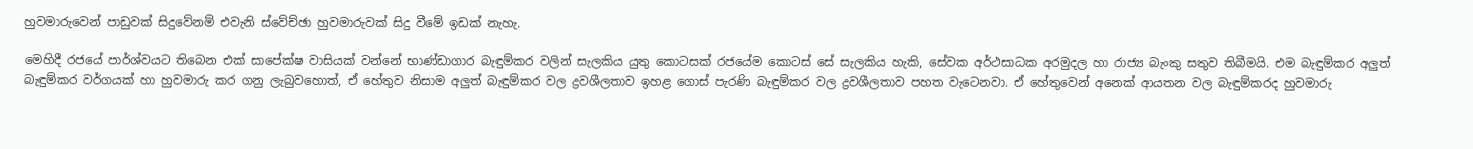හුවමාරුවෙන් පාඩුවක් සිදුවේනම් එවැනි ස්වේච්ඡා හුවමාරුවක් සිදු වීමේ ඉඩක් නැහැ.

මෙහිදී රජයේ පාර්ශ්වයට තිබෙන එක් සාපේක්ෂ වාසියක් වන්නේ භාණ්ඩාගාර බැඳුම්කර වලින් සැලකිය යුතු කොටසක් රජයේම කොටස් සේ සැලකිය හැකි, සේවක අර්ථසාධක අරමුදල හා රාජ්‍ය බැංකු සතුව තිබීමයි. එම බැඳුම්කර අලුත් බැඳුම්කර වර්ගයක් හා හුවමාරු කර ගනු ලැබුවහොත්, ඒ හේතුව නිසාම අලුත් බැඳුම්කර වල ද්‍රවශීලතාව ඉහළ ගොස් පැරණි බැඳුම්කර වල ද්‍රවශීලතාව පහත වැටෙනවා. ඒ හේතුවෙන් අනෙක් ආයතන වල බැඳුම්කරද හුවමාරු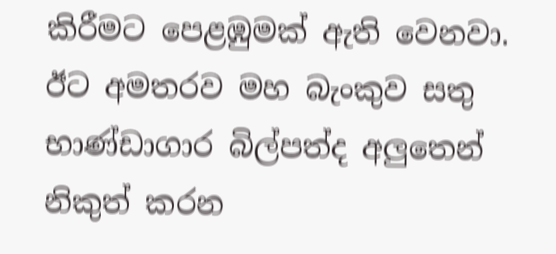කිරීමට පෙළඹුමක් ඇති වෙනවා. ඊට අමතරව මහ බැංකුව සතු භාණ්ඩාගාර බිල්පත්ද අලුතෙන් නිකුත් කරන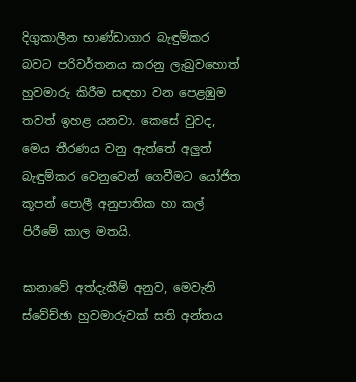දිගුකාලීන භාණ්ඩාගාර බැඳුම්කර බවට පරිවර්තනය කරනු ලැබුවහොත් හුවමාරු කිරීම සඳහා වන පෙළඹුම තවත් ඉහළ යනවා. කෙසේ වුවද, මෙය තීරණය වනු ඇත්තේ අලුත් බැඳුම්කර වෙනුවෙන් ගෙවීමට යෝජිත කූපන් පොලී අනුපාතික හා කල් පිරීමේ කාල මතයි.

ඝානාවේ අත්දැකීම් අනුව, මෙවැනි ස්වේච්ඡා හුවමාරුවක් සති අන්තය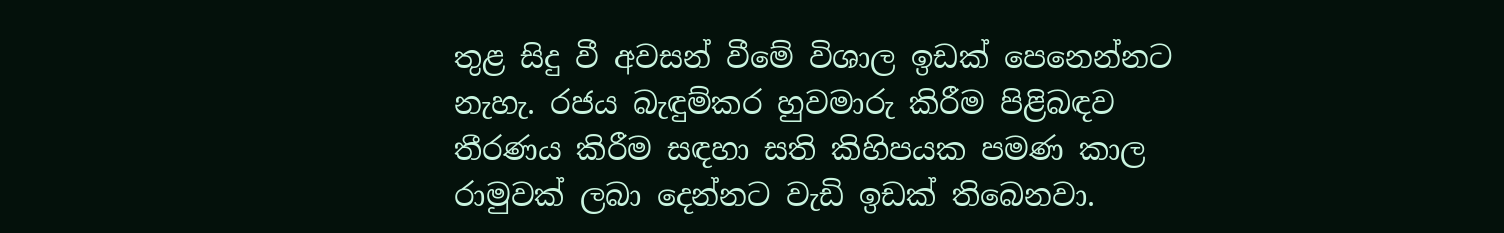තුළ සිදු වී අවසන් වීමේ විශාල ඉඩක් පෙනෙන්නට නැහැ. රජය බැඳුම්කර හුවමාරු කිරීම පිළිබඳව තීරණය කිරීම සඳහා සති කිහිපයක පමණ කාල රාමුවක් ලබා දෙන්නට වැඩි ඉඩක් තිබෙනවා.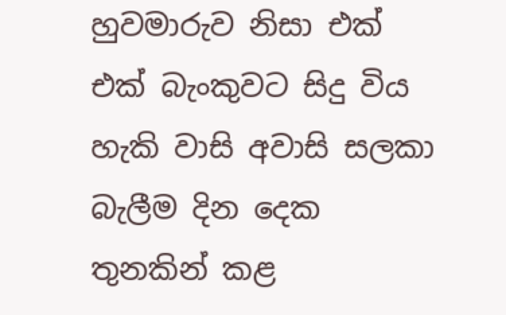හුවමාරුව නිසා එක් එක් බැංකුවට සිදු විය හැකි වාසි අවාසි සලකා බැලීම දින දෙක තුනකින් කළ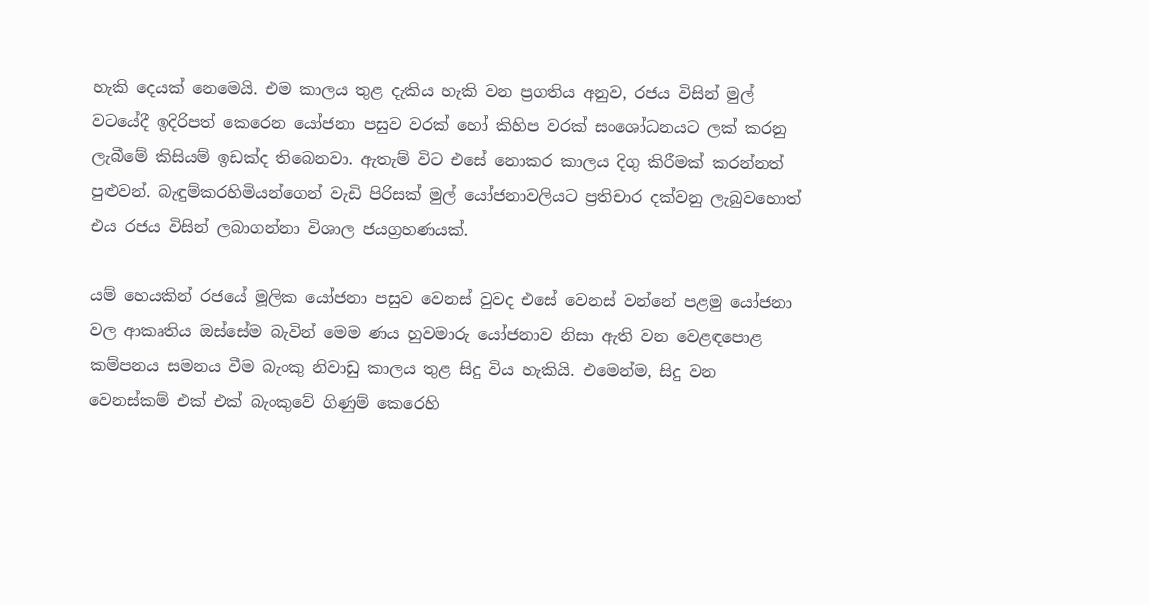හැකි දෙයක් නෙමෙයි. එම කාලය තුළ දැකිය හැකි වන ප්‍රගතිය අනුව, රජය විසින් මුල් වටයේදී ඉදිරිපත් කෙරෙන යෝජනා පසුව වරක් හෝ කිහිප වරක් සංශෝධනයට ලක් කරනු ලැබීමේ කිසියම් ඉඩක්ද තිබෙනවා. ඇතැම් විට එසේ නොකර කාලය දිගු කිරීමක් කරන්නත් පුළුවන්. බැඳුම්කරහිමියන්ගෙන් වැඩි පිරිසක් මුල් යෝජනාවලියට ප්‍රතිචාර දක්වනු ලැබුවහොත් එය රජය විසින් ලබාගන්නා විශාල ජයග්‍රහණයක්.

යම් හෙයකින් රජයේ මූලික යෝජනා පසුව වෙනස් වුවද එසේ වෙනස් වන්නේ පළමු යෝජනා වල ආකෘතිය ඔස්සේම බැවින් මෙම ණය හුවමාරු යෝජනාව නිසා ඇති වන වෙළඳපොළ කම්පනය සමනය වීම බැංකු නිවාඩු කාලය තුළ සිදු විය හැකියි. එමෙන්ම, සිදු වන වෙනස්කම් එක් එක් බැංකුවේ ගිණුම් කෙරෙහි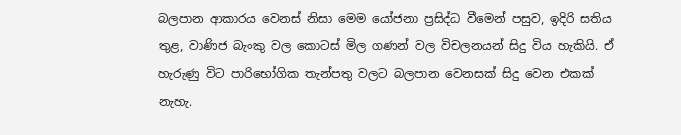බලපාන ආකාරය වෙනස් නිසා මෙම යෝජනා ප්‍රසිද්ධ වීමෙන් පසුව, ඉදිරි සතිය තුළ, වාණිජ බැංකු වල කොටස් මිල ගණන් වල විචලනයන් සිදු විය හැකියි. ඒ හැරුණු විට පාරිභෝගික තැන්පතු වලට බලපාන වෙනසක් සිදු වෙන එකක් නැහැ.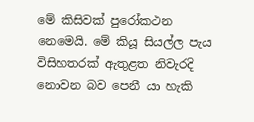මේ කිසිවක් පුරෝකථන නෙමෙයි. මේ කියූ සියල්ල පැය විසිහතරක් ඇතුළත නිවැරදි නොවන බව පෙනී යා හැකි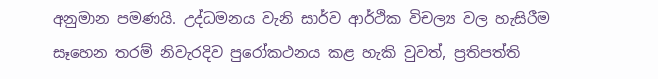අනුමාන පමණයි. උද්ධමනය වැනි සාර්ව ආර්ථික විචල්‍ය වල හැසිරීම සෑහෙන තරම් නිවැරදිව පුරෝකථනය කළ හැකි වුවත්, ප්‍රතිපත්ති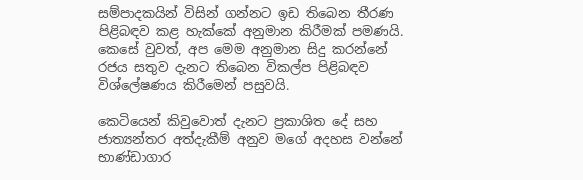සම්පාදකයින් විසින් ගන්නට ඉඩ තිබෙන තීරණ පිළිබඳව කළ හැක්කේ අනුමාන කිරීමක් පමණයි. කෙසේ වුවත්, අප මෙම අනුමාන සිදු කරන්නේ රජය සතුව දැනට තිබෙන විකල්ප පිළිබඳව විශ්ලේෂණය කිරීමෙන් පසුවයි.

කෙටියෙන් කිවුවොත් දැනට ප්‍රකාශිත දේ සහ ජාත්‍යන්තර අත්දැකීම් අනුව මගේ අදහස වන්නේ භාණ්ඩාගාර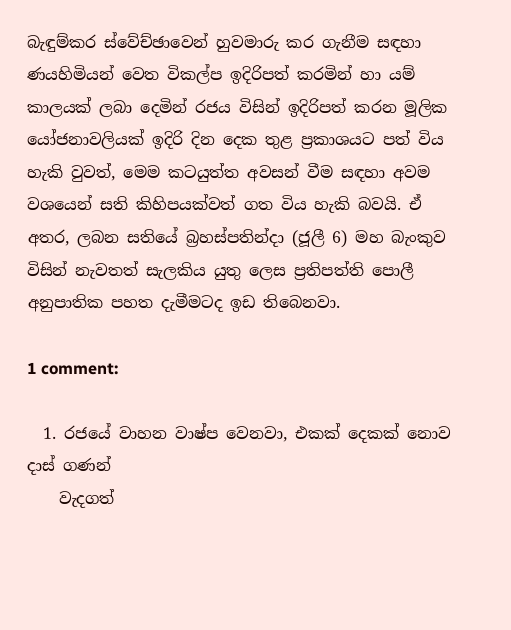බැඳුම්කර ස්වේච්ඡාවෙන් හුවමාරු කර ගැනීම සඳහා ණයහිමියන් වෙත විකල්ප ඉදිරිපත් කරමින් හා යම් කාලයක් ලබා දෙමින් රජය විසින් ඉදිරිපත් කරන මූලික යෝජනාවලියක් ඉදිරි දින දෙක තුළ ප්‍රකාශයට පත් විය හැකි වුවත්, මෙම කටයුත්ත අවසන් වීම සඳහා අවම වශයෙන් සති කිහිපයක්වත් ගත විය හැකි බවයි. ඒ අතර, ලබන සතියේ බ්‍රහස්පතින්දා (ජූලී 6) මහ බැංකුව විසින් නැවතත් සැලකිය යුතු ලෙස ප්‍රතිපත්ති පොලී අනුපාතික පහත දැමීමටද ඉඩ තිබෙනවා.

1 comment:

  1. රජයේ වාහන වාෂ්ප වෙනවා, එකක් දෙකක් නොව දාස් ගණන්
    වැදගත්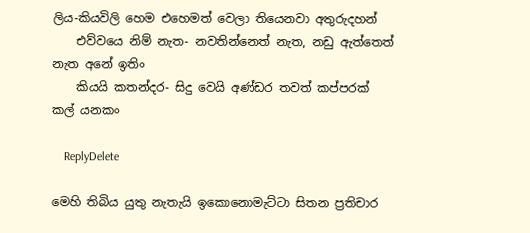ලිය-කියවිලි හෙම එහෙමත් වෙලා තියෙනවා අතුරුදහන්
    එව්වයෙ නිම් නැත- නවතින්නෙත් නැත, නඩු ඇත්තෙත් නැත අනේ ඉතිං
    කියයි කතන්දර- සිදු වෙයි අණ්ඩර තවත් කප්පරක් කල් යනකං

    ReplyDelete

මෙහි තිබිය යුතු නැතැයි ඉකොනොමැට්ටා සිතන ප්‍රතිචාර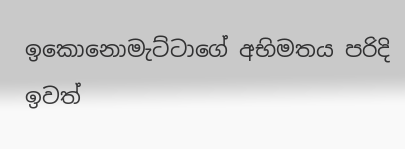ඉකොනොමැට්ටාගේ අභිමතය පරිදි ඉවත්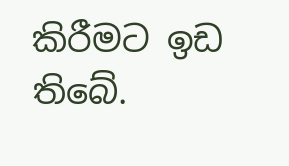කිරීමට ඉඩ තිබේ.